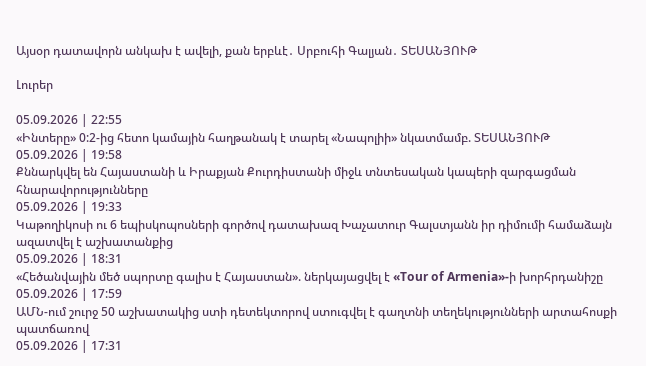Այսօր դատավորն անկախ է ավելի, քան երբևէ․ Սրբուհի Գալյան․ ՏԵՍԱՆՅՈՒԹ

Լուրեր

05.09.2026 | 22:55
«Ինտերը» 0:2-ից հետո կամային հաղթանակ է տարել «Նապոլիի» նկատմամբ. ՏԵՍԱՆՅՈՒԹ
05.09.2026 | 19:58
Քննարկվել են Հայաստանի և Իրաքյան Քուրդիստանի միջև տնտեսական կապերի զարգացման հնարավորությունները
05.09.2026 | 19:33
Կաթողիկոսի ու 6 եպիսկոպոսների գործով դատախազ Խաչատուր Գալստյանն իր դիմումի համաձայն ազատվել է աշխատանքից
05.09.2026 | 18:31
«Հեծանվային մեծ սպորտը գալիս է Հայաստան». ներկայացվել է «Tour of Armenia»-ի խորհրդանիշը
05.09.2026 | 17:59
ԱՄՆ-ում շուրջ 50 աշխատակից ստի դետեկտորով ստուգվել է գաղտնի տեղեկությունների արտահոսքի պատճառով
05.09.2026 | 17:31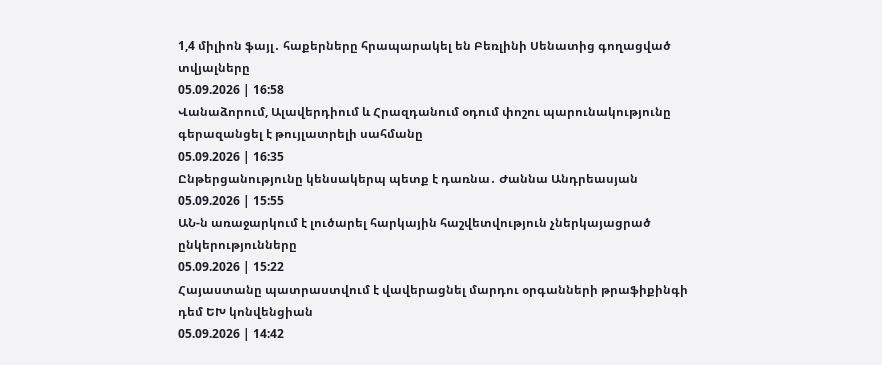1,4 միլիոն ֆայլ․ հաքերները հրապարակել են Բեռլինի Սենատից գողացված տվյալները
05.09.2026 | 16:58
Վանաձորում, Ալավերդիում և Հրազդանում օդում փոշու պարունակությունը գերազանցել է թույլատրելի սահմանը
05.09.2026 | 16:35
Ընթերցանությունը կենսակերպ պետք է դառնա․ Ժաննա Անդրեասյան
05.09.2026 | 15:55
ԱՆ-ն առաջարկում է լուծարել հարկային հաշվետվություն չներկայացրած ընկերությունները
05.09.2026 | 15:22
Հայաստանը պատրաստվում է վավերացնել մարդու օրգանների թրաֆիքինգի դեմ ԵԽ կոնվենցիան
05.09.2026 | 14:42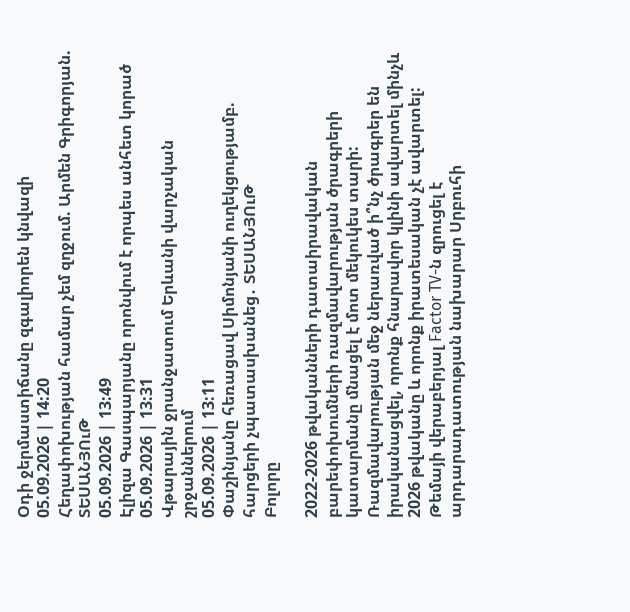Օդի ջերմաստիճանը զգալիորեն կնվազի
05.09.2026 | 14:20
Հեղափոխության համար չեմ զղջում. Արմեն Գրիգորյան. ՏԵՍԱՆՅՈւԹ
05.09.2026 | 13:49
Էլիզա Գասպարյանը որոնվում է որպես անհետ կորած
05.09.2026 | 13:31
Վթարային ջրանջատում Երևանի վարչական շրջաններում
05.09.2026 | 13:11
Փաշինյանը հեռացավ Սիմոնյանի ուղեկցությամբ. հարցերի չպատասխանեց․ ՏԵՍԱՆՅՈւԹ
Բոլորը

2022-2026 թվականների դատաիրավական բարեփոխումների ռազմավարության ծրագրերի կատարմանը մնացել է մոտ մեկուկես տարի: Ռազմավարության մեջ ներառված ի՞նչ ծրագրեր են իրականացվել, որոնք հնարավոր կլինի ավարտել մինչև 2026 թվականը և որոնք իրատեսական չէ ավարտել: Թեմայի վերաբերյալ Factor TV-ն զրուցել է արդարադատության նախարար Սրբուհի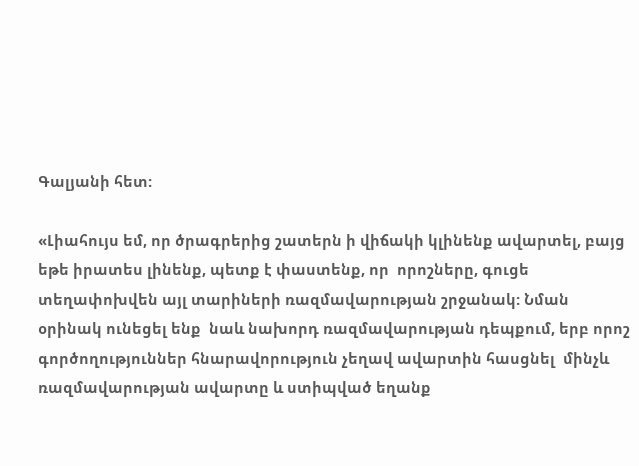Գալյանի հետ:

«Լիահույս եմ, որ ծրագրերից շատերն ի վիճակի կլինենք ավարտել, բայց եթե իրատես լինենք, պետք է փաստենք, որ  որոշները, գուցե տեղափոխվեն այլ տարիների ռազմավարության շրջանակ: Նման օրինակ ունեցել ենք  նաև նախորդ ռազմավարության դեպքում, երբ որոշ գործողություններ հնարավորություն չեղավ ավարտին հասցնել  մինչև ռազմավարության ավարտը և ստիպված եղանք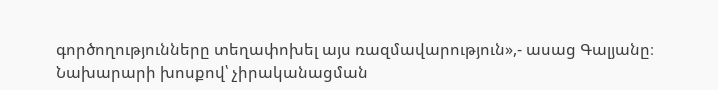գործողությունները տեղափոխել այս ռազմավարություն»,- ասաց Գալյանը։ Նախարարի խոսքով՝ չիրականացման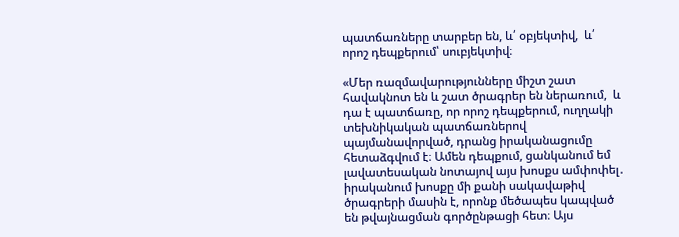պատճառները տարբեր են, և՛ օբյեկտիվ,  և՛ որոշ դեպքերում՝ սուբյեկտիվ։

«Մեր ռազմավարությունները միշտ շատ հավակնոտ են և շատ ծրագրեր են ներառում,  և դա է պատճառը, որ որոշ դեպքերում, ուղղակի տեխնիկական պատճառներով պայմանավորված, դրանց իրականացումը հետաձգվում է։ Ամեն դեպքում, ցանկանում եմ լավատեսական նոտայով այս խոսքս ամփոփել․ իրականում խոսքը մի քանի սակավաթիվ ծրագրերի մասին է, որոնք մեծապես կապված են թվայնացման գործընթացի հետ։ Այս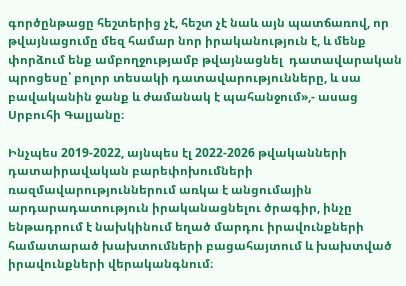գործընթացը հեշտերից չէ, հեշտ չէ նաև այն պատճառով, որ թվայնացումը մեզ համար նոր իրականություն է, և մենք փորձում ենք ամբողջությամբ թվայնացնել  դատավարական պրոցեսը՝ բոլոր տեսակի դատավարությունները, և սա բավականին ջանք և ժամանակ է պահանջում»,- ասաց Սրբուհի Գալյանը։

Ինչպես 2019-2022, այնպես էլ 2022-2026 թվականների դատաիրավական բարեփոխումների ռազմավարություններում առկա է անցումային արդարադատություն իրականացնելու ծրագիր, ինչը ենթադրում է նախկինում եղած մարդու իրավունքների համատարած խախտումների բացահայտում և խախտված իրավունքների վերականգնում։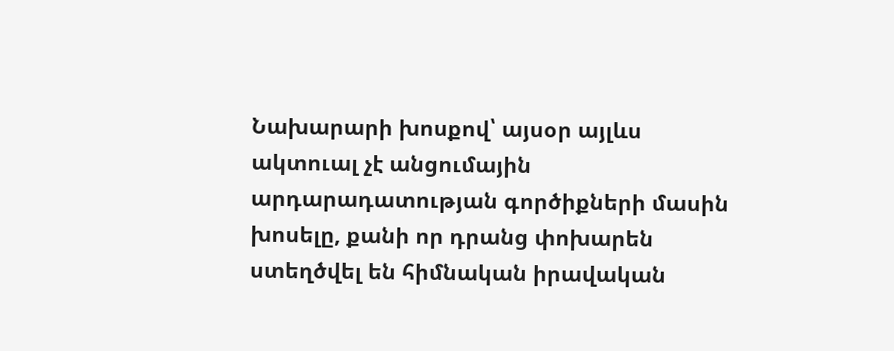Նախարարի խոսքով՝ այսօր այլևս ակտուալ չէ անցումային արդարադատության գործիքների մասին խոսելը, քանի որ դրանց փոխարեն ստեղծվել են հիմնական իրավական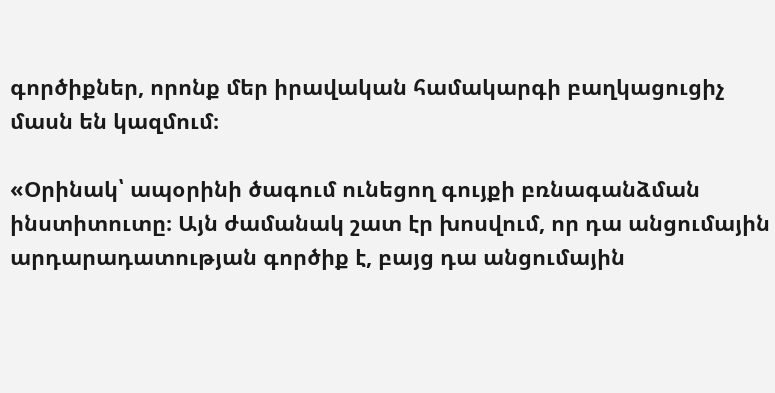գործիքներ, որոնք մեր իրավական համակարգի բաղկացուցիչ մասն են կազմում։

«Օրինակ՝ ապօրինի ծագում ունեցող գույքի բռնագանձման ինստիտուտը։ Այն ժամանակ շատ էր խոսվում, որ դա անցումային արդարադատության գործիք է, բայց դա անցումային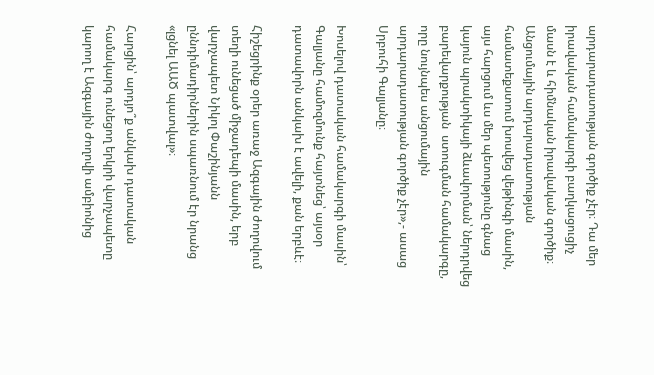արդարադատության գործիք չէր։ Դա մեր իրավական համակարգի բաղկացուցիչ մասն է և հիմնական իրավական գործիք։ Անցումային արդարադատության համատեքստում խոսվեց վեթինգի մասին, այս հարցում ևս մեր պետությունը գնաց կայուն պրակտիկայի ձևավորման՝ ներդրվեց բարեվարքության  ստուգման համակարգը, որը նույնպես անցումային արդարադատության գործիք չէր»,- ասաց Սրբուհի Գալյանը։

Խոսելով դատական համակարգի մասին՝ Գալյանը համոզմունք հայտնեց՝ այսօր դատավորն անկախ է ավելի, քան երբևէ։

Հիշեցրինք օրեր առաջ Ազգային ժողովում տեղի ունեցած միջադեպի մասին, երբ վարչապետ Նիկոլ Փաշինյանն ըննդիմադիրներին սպառնում էր նրանց «լցնել ԱԱԾ պատվալ»։

Հարցին՝ արդյո՞ք անկախ դատական համակարգ ունեցող երկրի վարչապետը կարող է Ազգային ժողովի ամբիոնից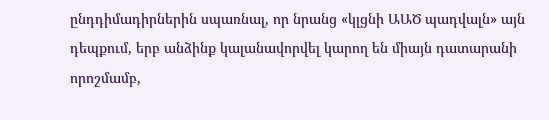ընդդիմադիրներին սպառնալ, որ նրանց «կլցնի ԱԱԾ պադվալն» այն դեպքում, երբ անձինք կալանավորվել կարող են միայն դատարանի որոշմամբ,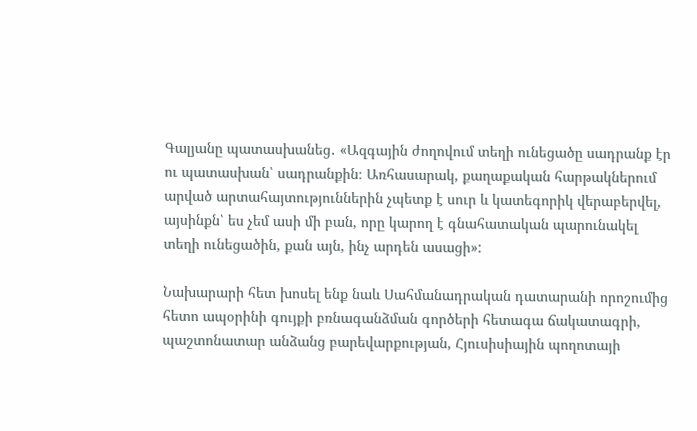Գալյանը պատասխանեց․ «Ազգային ժողովում տեղի ունեցածը սադրանք էր ու պատասխան՝ սադրանքին։ Առհասարակ, քաղաքական հարթակներում արված արտահայտություններին չպետք է սուր և կատեգորիկ վերաբերվել, այսինքն՝ ես չեմ ասի մի բան, որը կարող է գնահատական պարունակել տեղի ունեցածին, քան այն, ինչ արդեն ասացի»:

Նախարարի հետ խոսել ենք նաև Սահմանադրական դատարանի որոշումից հետո ապօրինի գույքի բռնագանձման գործերի հետագա ճակատագրի, պաշտոնատար անձանց բարեվարքության, Հյուսիսիային պողոտայի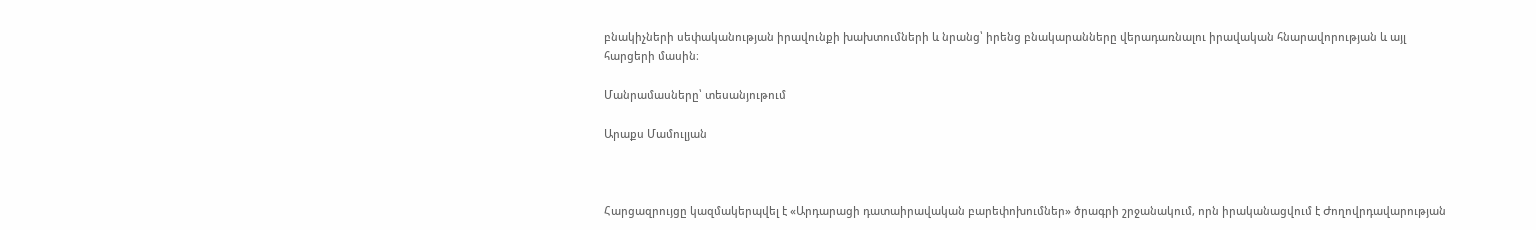բնակիչների սեփականության իրավունքի խախտումների և նրանց՝ իրենց բնակարանները վերադառնալու իրավական հնարավորության և այլ հարցերի մասին։

Մանրամասները՝ տեսանյութում

Արաքս Մամուլյան



Հարցազրույցը կազմակերպվել է «Արդարացի դատաիրավական բարեփոխումներ» ծրագրի շրջանակում, որն իրականացվում է Ժողովրդավարության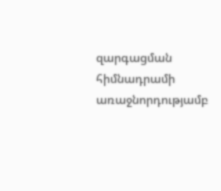զարգացման հիմնադրամի առաջնորդությամբ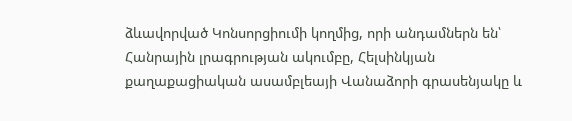ձևավորված Կոնսորցիումի կողմից, որի անդամներն են՝ Հանրային լրագրության ակումբը, Հելսինկյան քաղաքացիական ասամբլեայի Վանաձորի գրասենյակը և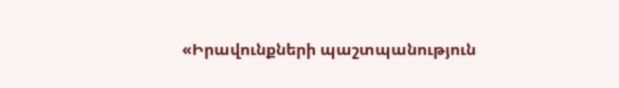«Իրավունքների պաշտպանություն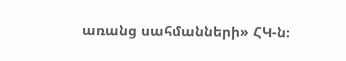առանց սահմանների» ՀԿ-ն։